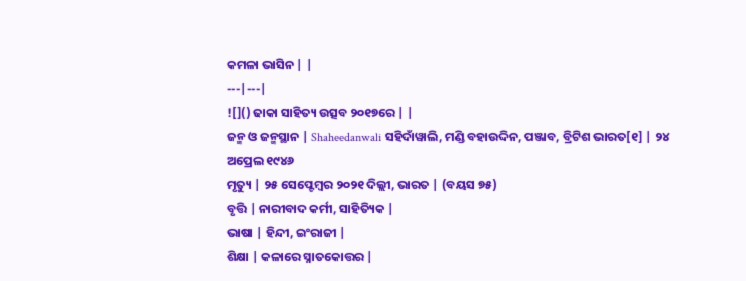କମଳା ଭାସିନ | |
---|---|
![]() ଢାକା ସାହିତ୍ୟ ଉତ୍ସବ ୨୦୧୭ରେ | |
ଜନ୍ମ ଓ ଜନ୍ମସ୍ଥାନ | Shaheedanwali ସହିଦାଁୱାଲି, ମଣ୍ଡି ବହାଉଦ୍ଦିନ, ପଞ୍ଜାବ, ବ୍ରିଟିଶ ଭାରତ[୧] | ୨୪ ଅପ୍ରେଲ ୧୯୪୬
ମୃତ୍ୟୁ | ୨୫ ସେପ୍ଟେମ୍ବର ୨୦୨୧ ଦିଲ୍ଲୀ, ଭାରତ | (ବୟସ ୭୫)
ବୃତ୍ତି | ନାରୀବାଦ କର୍ମୀ, ସାହିତ୍ୟିକ |
ଭାଷା | ହିନ୍ଦୀ, ଇଂରାଜୀ |
ଶିକ୍ଷା | କଳାରେ ସ୍ନାତକୋତ୍ତର |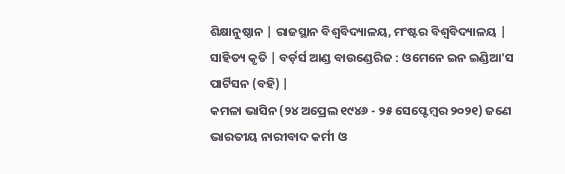ଶିକ୍ଷାନୁଷ୍ଠାନ | ରାଜସ୍ଥାନ ବିଶ୍ୱବିଦ୍ୟାଳୟ, ମଂଷ୍ଟର ବିଶ୍ୱବିଦ୍ୟାଳୟ |
ସାହିତ୍ୟ କୃତି | ବର୍ଡ଼ର୍ସ ଆଣ୍ଡ ବାଉଣ୍ଡେରିଜ : ଓମେନେ ଇନ ଇଣ୍ଡିଆ'ସ ପାର୍ଟିସନ (ବହି) |
କମଳା ଭାସିନ (୨୪ ଅପ୍ରେଲ ୧୯୪୬ - ୨୫ ସେପ୍ଟେମ୍ବର ୨୦୨୧) ଜଣେ ଭାରତୀୟ ନାରୀବାଦ କର୍ମୀ ଓ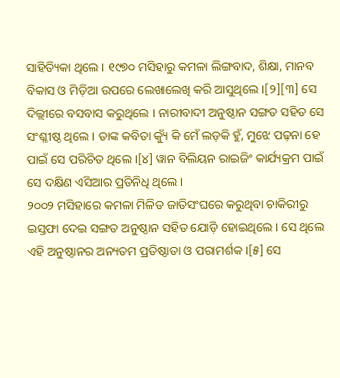ସାହିତ୍ୟିକା ଥିଲେ । ୧୯୭୦ ମସିହାରୁ କମଳା ଲିଙ୍ଗବାଦ, ଶିକ୍ଷା, ମାନବ ବିକାସ ଓ ମିଡ଼ିଆ ଉପରେ ଲେଖାଲେଖି କରି ଆସୁଥିଲେ ।[୨][୩] ସେ ଦିଲ୍ଲୀରେ ବସବାସ କରୁଥିଲେ । ନାରୀବାଦୀ ଅନୁଷ୍ଠାନ ସଙ୍ଗତ ସହିତ ସେ ସଂଶ୍ଳୀଷ୍ଠ ଥିଲେ । ତାଙ୍କ କବିତା କ୍ୟୁଁ କି ମେଁ ଲଡ଼କି ହୁଁ, ମୁଝେ ପଢ଼ନା ହେ ପାଇଁ ସେ ପରିଚିତ ଥିଲେ ।[୪] ୱାନ ବିଲିୟନ ରାଇଜିଂ କାର୍ଯ୍ୟକ୍ରମ ପାଇଁ ସେ ଦକ୍ଷିଣ ଏସିଆର ପ୍ରତିନିଧି ଥିଲେ ।
୨୦୦୨ ମସିହାରେ କମଳା ମିଳିତ ଜାତିସଂଘରେ କରୁଥିବା ଚାକିରୀରୁ ଇସ୍ତଫା ଦେଇ ସଙ୍ଗତ ଅନୁଷ୍ଠାନ ସହିତ ଯୋଡ଼ି ହୋଇଥିଲେ । ସେ ଥିଲେ ଏହି ଅନୁଷ୍ଠାନର ଅନ୍ୟତମ ପ୍ରତିଷ୍ଠାତା ଓ ପରାମର୍ଶକ ।[୫] ସେ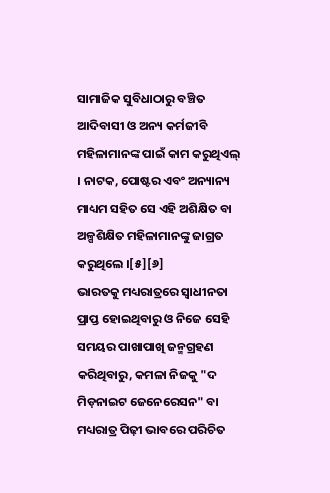ସାମାଜିକ ସୁବିଧାଠାରୁ ବଞ୍ଚିତ ଆଦିବାସୀ ଓ ଅନ୍ୟ କର୍ମଜୀବି ମହିଳାମାନଙ୍କ ପାଇଁ କାମ କରୁଥିଏଲ୍ । ନାଟକ, ପୋଷ୍ଟର ଏବଂ ଅନ୍ୟାନ୍ୟ ମାଧ୍ୟମ ସହିତ ସେ ଏହି ଅଶିକ୍ଷିତ ବା ଅଳ୍ପଶିକ୍ଷିତ ମହିଳାମାନଙ୍କୁ ଜାଗ୍ରତ କରୁଥିଲେ ।[୫][୬]
ଭାରତକୁ ମଧ୍ୟରାତ୍ରରେ ସ୍ୱାଧୀନତା ପ୍ରାପ୍ତ ହୋଇଥିବାରୁ ଓ ନିଜେ ସେହି ସମୟର ପାଖାପାଖି ଜନ୍ମଗ୍ରହଣ କରିଥିବାରୁ, କମଳା ନିଜକୁ "ଦ ମିଡ଼ନାଇଟ ଜେନେରେସନ" ବା ମଧ୍ୟରାତ୍ର ପିଢ଼ୀ ଭାବରେ ପରିଚିତ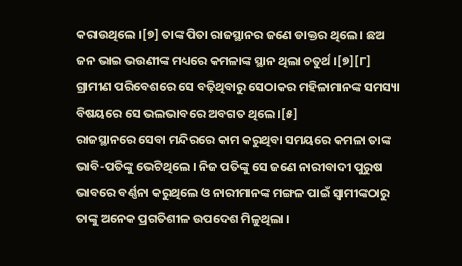କରାଉଥିଲେ ।[୭] ତାଙ୍କ ପିତା ରାଜସ୍ଥାନର ଜଣେ ଡାକ୍ତର ଥିଲେ । ଛଅ ଜନ ଭାଇ ଭଉଣୀଙ୍କ ମଧ୍ୟରେ କମଳାଙ୍କ ସ୍ଥାନ ଥିଲା ଚତୁର୍ଥ ।[୭][୮] ଗ୍ରାମୀଣ ପରିବେଶରେ ସେ ବଢ଼ିଥିବାରୁ ସେଠାକର ମହିଳାମାନଙ୍କ ସମସ୍ୟା ବିଷୟରେ ସେ ଭଲଭାବରେ ଅବଗତ ଥିଲେ ।[୫]
ରାଜସ୍ଥାନରେ ସେବା ମନ୍ଦିରରେ କାମ କରୁଥିବା ସମୟରେ କମଳା ତାଙ୍କ ଭାବି-ପତିଙ୍କୁ ଭେଟିଥିଲେ । ନିଜ ପତିଙ୍କୁ ସେ ଜଣେ ନାରୀବାଦୀ ପୁରୁଷ ଭାବରେ ବର୍ଣ୍ଣନା କରୁଥିଲେ ଓ ନାରୀମାନଙ୍କ ମଙ୍ଗଳ ପାଇଁ ସ୍ୱାମୀଙ୍କଠାରୁ ତାଙ୍କୁ ଅନେକ ପ୍ରଗତିଶୀଳ ଉପଦେଶ ମିଳୁଥିଲା ।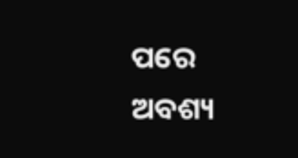ପରେ ଅବଶ୍ୟ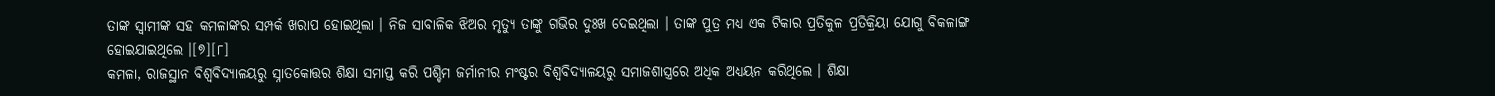ତାଙ୍କ ସ୍ୱାମୀଙ୍କ ସହ କମଳାଙ୍କର ସମ୍ପର୍କ ଖରାପ ହୋଇଥିଲା । ନିଜ ସାବାଳିକ ଝିଅର ମୃତ୍ୟୁ ତାଙ୍କୁ ଗଭିର ଦୁଃଖ ଦେଇଥିଲା । ତାଙ୍କ ପୁତ୍ର ମଧ୍ୟ ଏକ ଟିକାର ପ୍ରତିକୁଳ ପ୍ରତିକ୍ରିୟା ଯୋଗୁ ବିକଳାଙ୍ଗ ହୋଇଯାଇଥିଲେ ।[୭][୮]
କମଳା, ରାଜସ୍ଥାନ ବିଶ୍ୱବିଦ୍ୟାଳୟରୁ ସ୍ନାତକୋତ୍ତର ଶିକ୍ଷା ସମାପ୍ତ କରି ପଶ୍ଚିମ ଜର୍ମାନୀର ମଂଷ୍ଟର ବିଶ୍ୱବିଦ୍ୟାଳୟରୁ ସମାଜଶାସ୍ତ୍ରରେ ଅଧିକ ଅଧ୍ୟୟନ କରିଥିଲେ । ଶିକ୍ଷା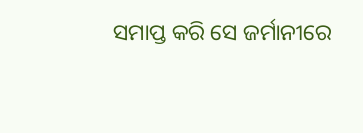ସମାପ୍ତ କରି ସେ ଜର୍ମାନୀରେ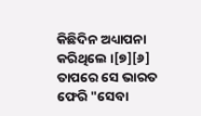କିଛିଦିନ ଅଧ୍ୟାପନା କରିଥିଲେ ।[୭][୬] ତାପରେ ସେ ଭାରତ ଫେରି "ସେବା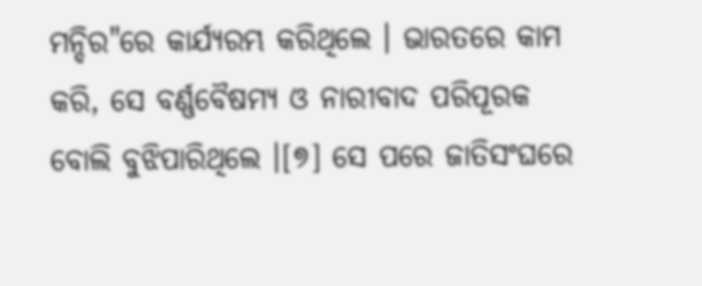ମନ୍ଦିର"ରେ କାର୍ଯ୍ୟରମ୍ଭ କରିଥିଲେ । ଭାରତରେ କାମ କରି, ସେ ବର୍ଣ୍ଣବୈଷମ୍ୟ ଓ ନାରୀବାଦ ପରିପୂରକ ବୋଲି ବୁଝିପାରିଥିଲେ ।[୭] ସେ ପରେ ଜାତିସଂଘରେ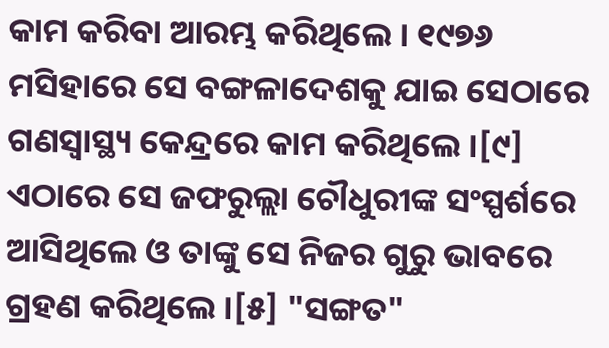କାମ କରିବା ଆରମ୍ଭ କରିଥିଲେ । ୧୯୭୬ ମସିହାରେ ସେ ବଙ୍ଗଳାଦେଶକୁ ଯାଇ ସେଠାରେ ଗଣସ୍ୱାସ୍ଥ୍ୟ କେନ୍ଦ୍ରରେ କାମ କରିଥିଲେ ।[୯] ଏଠାରେ ସେ ଜଫରୁଲ୍ଲା ଚୌଧୁରୀଙ୍କ ସଂସ୍ପର୍ଶରେ ଆସିଥିଲେ ଓ ତାଙ୍କୁ ସେ ନିଜର ଗୁରୁ ଭାବରେ ଗ୍ରହଣ କରିଥିଲେ ।[୫] "ସଙ୍ଗତ"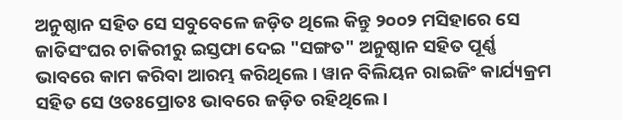ଅନୁଷ୍ଠାନ ସହିତ ସେ ସବୁବେଳେ ଜଡ଼ିତ ଥିଲେ କିନ୍ତୁ ୨୦୦୨ ମସିହାରେ ସେ ଜାତିସଂଘର ଚାକିରୀରୁ ଇସ୍ତଫା ଦେଇ "ସଙ୍ଗତ" ଅନୁଷ୍ଠାନ ସହିତ ପୂର୍ଣ୍ଣ ଭାବରେ କାମ କରିବା ଆରମ୍ଭ କରିଥିଲେ । ୱାନ ବିଲିୟନ ରାଇଜିଂ କାର୍ଯ୍ୟକ୍ରମ ସହିତ ସେ ଓତଃପ୍ରୋତଃ ଭାବରେ ଜଡ଼ିତ ରହିଥିଲେ ।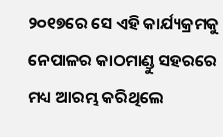୨୦୧୭ରେ ସେ ଏହି କାର୍ଯ୍ୟକ୍ରମକୁ ନେପାଳର କାଠମାଣ୍ଡୁ ସହରରେ ମଧ୍ୟ ଆରମ୍ଭ କରିଥିଲେ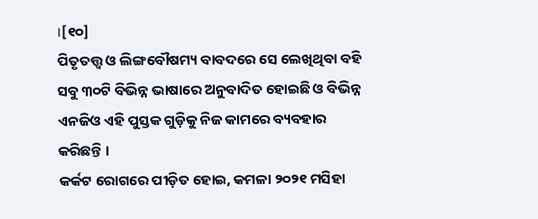।[୧୦]
ପିତୃତତ୍ତ୍ୱ ଓ ଲିଙ୍ଗବୌଷମ୍ୟ ବାବଦରେ ସେ ଲେଖିଥିବା ବହି ସବୁ ୩୦ଟି ବିଭିନ୍ନ ଭାଷାରେ ଅନୁବାଦିତ ହୋଇଛି ଓ ବିଭିନ୍ନ ଏନଜିଓ ଏହି ପୁସ୍ତକ ଗୁଡ଼ିକୁ ନିଜ କାମରେ ବ୍ୟବହାର କରିଛନ୍ତି ।
କର୍କଟ ରୋଗରେ ପୀଡ଼ିତ ହୋଇ, କମଳା ୨୦୨୧ ମସିହା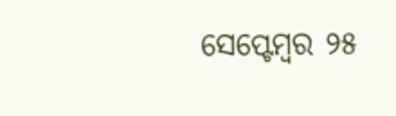ସେପ୍ଟେମ୍ବର ୨୫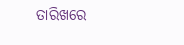ତାରିଖରେ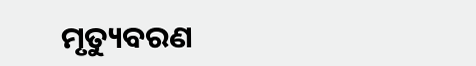ମୃତ୍ୟୁବରଣ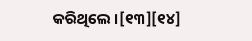କରିଥିଲେ ।[୧୩][୧୪]